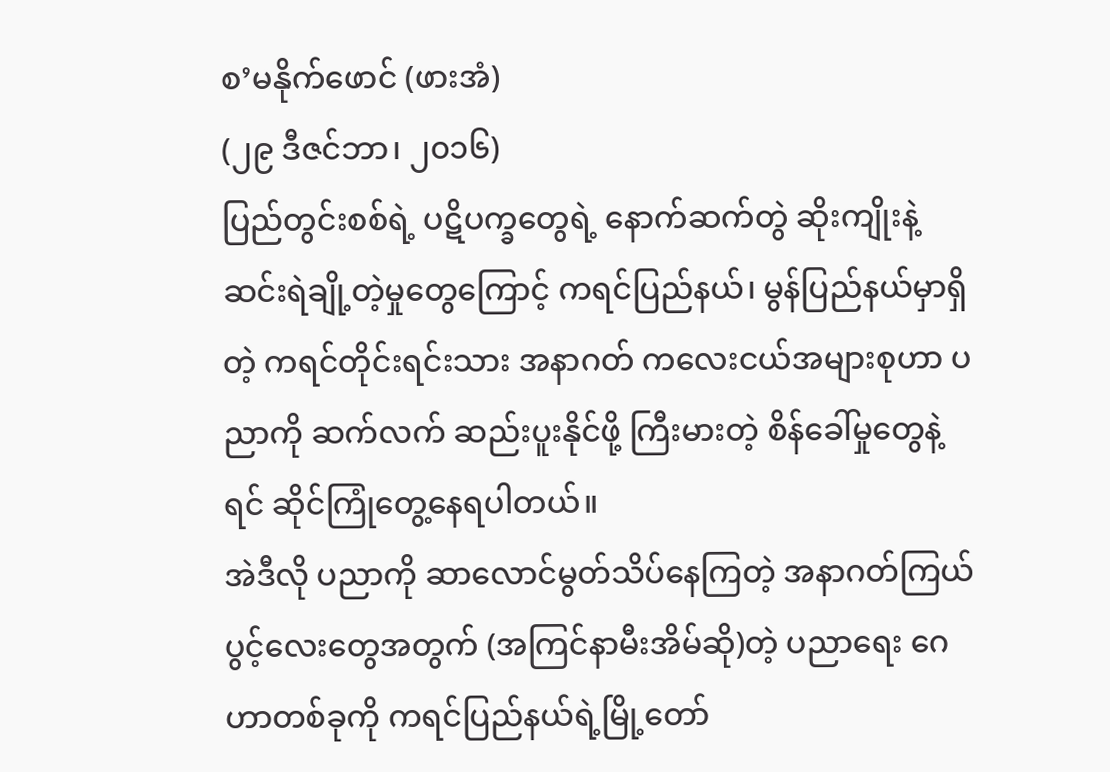စ’မနိုက်ဖောင် (ဖားအံ)
(၂၉ ဒီဇင်ဘာ၊ ၂၀၁၆)
ပြည်တွင်းစစ်ရဲ့ ပဋိပက္ခတွေရဲ့ နောက်ဆက်တွဲ ဆိုးကျိုးနဲ့ ဆင်းရဲချို့တဲ့မှုတွေကြောင့် ကရင်ပြည်နယ်၊ မွန်ပြည်နယ်မှာရှိတဲ့ ကရင်တိုင်းရင်းသား အနာဂတ် ကလေးငယ်အများစုဟာ ပညာကို ဆက်လက် ဆည်းပူးနိုင်ဖို့ ကြီးမားတဲ့ စိန်ခေါ်မှုတွေနဲ့ ရင် ဆိုင်ကြုံတွေ့နေရပါတယ်။
အဲဒီလို ပညာကို ဆာလောင်မွတ်သိပ်နေကြတဲ့ အနာဂတ်ကြယ်ပွင့်လေးတွေအတွက် (အကြင်နာမီးအိမ်ဆို)တဲ့ ပညာရေး ဂေဟာတစ်ခုကို ကရင်ပြည်နယ်ရဲ့မြို့တော်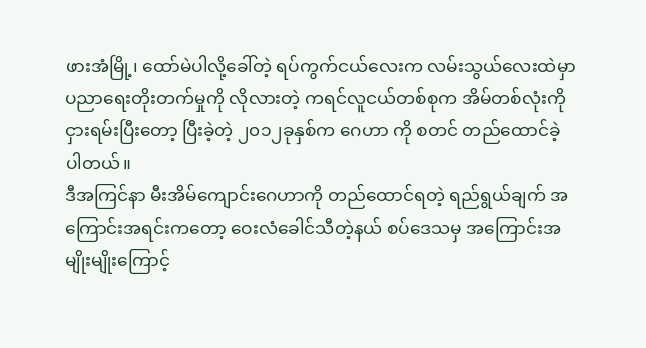ဖားအံမြို့၊ ထော်မဲပါလို့ခေါ်တဲ့ ရပ်ကွက်ငယ်လေးက လမ်းသွယ်လေးထဲမှာ ပညာရေးတိုးတက်မှုကို လိုလားတဲ့ ကရင်လူငယ်တစ်စုက အိမ်တစ်လုံးကို ငှားရမ်းပြီးတော့ ပြီးခဲ့တဲ့ ၂၀၁၂ခုနှစ်က ဂေဟာ ကို စတင် တည်ထောင်ခဲ့ပါတယ်။
ဒီအကြင်နာ မီးအိမ်ကျောင်းဂေဟာကို တည်ထောင်ရတဲ့ ရည်ရွယ်ချက် အကြောင်းအရင်းကတော့ ဝေးလံခေါင်သီတဲ့နယ် စပ်ဒေသမှ အကြောင်းအမျိုးမျိုးကြောင့်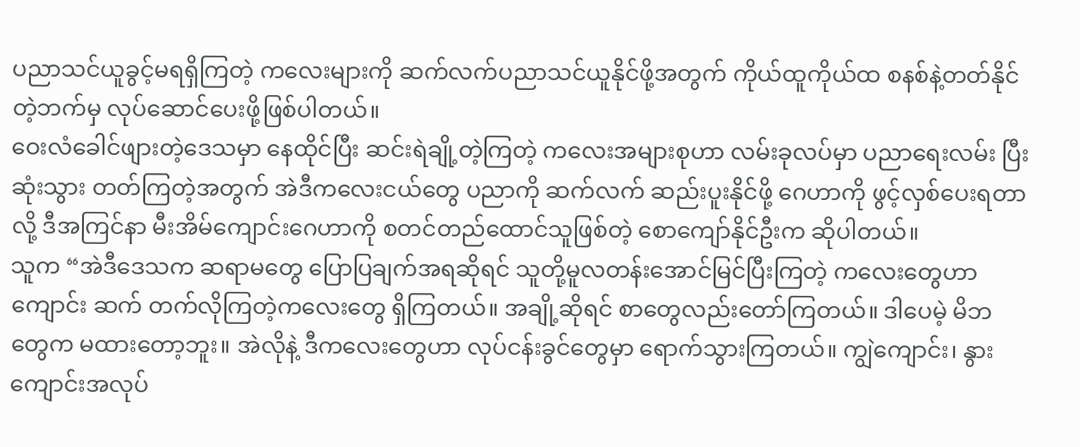ပညာသင်ယူခွင့်မရရှိကြတဲ့ ကလေးများကို ဆက်လက်ပညာသင်ယူနိုင်ဖို့အတွက် ကိုယ်ထူကိုယ်ထ စနစ်နဲ့တတ်နိုင်တဲ့ဘက်မှ လုပ်ဆောင်ပေးဖို့ဖြစ်ပါတယ်။
ဝေးလံခေါင်ဖျားတဲ့ဒေသမှာ နေထိုင်ပြီး ဆင်းရဲချို့တဲ့ကြတဲ့ ကလေးအများစုဟာ လမ်းခုလပ်မှာ ပညာရေးလမ်း ပြီးဆုံးသွား တတ်ကြတဲ့အတွက် အဲဒီကလေးငယ်တွေ ပညာကို ဆက်လက် ဆည်းပူးနိုင်ဖို့ ဂေဟာကို ဖွင့်လှစ်ပေးရတာလို့ ဒီအကြင်နာ မီးအိမ်ကျောင်းဂေဟာကို စတင်တည်ထောင်သူဖြစ်တဲ့ စောကျော်နိုင်ဦးက ဆိုပါတယ်။
သူက “အဲဒီဒေသက ဆရာမတွေ ပြောပြချက်အရဆိုရင် သူတို့မူလတန်းအောင်မြင်ပြီးကြတဲ့ ကလေးတွေဟာ ကျောင်း ဆက် တက်လိုကြတဲ့ကလေးတွေ ရှိကြတယ်။ အချို့ဆိုရင် စာတွေလည်းတော်ကြတယ်။ ဒါပေမဲ့ မိဘတွေက မထားတော့ဘူး။ အဲလိုနဲ့ ဒီကလေးတွေဟာ လုပ်ငန်းခွင်တွေမှာ ရောက်သွားကြတယ်။ ကျွဲကျောင်း၊ နွားကျောင်းအလုပ်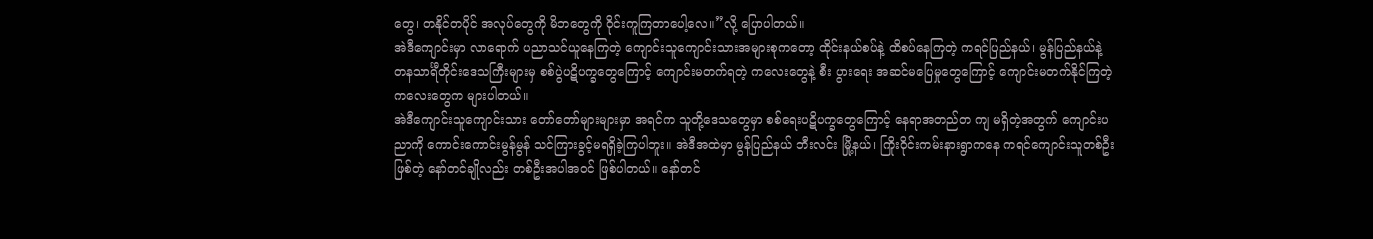တွေ၊ တနိုင်တပိုင် အလုပ်တွေကို မိဘတွေကို ဝိုင်းကူကြတာပေါ့လေ။”လို့ ပြောပါတယ်။
အဲဒီကျောင်းမှာ လာရောက် ပညာသင်ယူနေကြတဲ့ ကျောင်းသူကျောင်းသားအများစုကတော့ ထိုင်းနယ်စပ်နဲ့ ထိစပ်နေကြတဲ့ ကရင်ပြည်နယ်၊ မွန်ပြည်နယ်နဲ့ တနသာင်္ရီတိုင်းဒေသကြီးများမှ စစ်ပွဲပဋိပက္ခတွေကြောင့် ကျောင်းမတက်ရတဲ့ ကလေးတွေနဲ့ စီး ပွားရေး အဆင်မပြေမှုတွေကြောင့် ကျောင်းမတက်နိုင်ကြတဲ့ကလေးတွေက များပါတယ်။
အဲဒီကျောင်းသူကျောင်းသား တော်တော်များများမှာ အရင်က သူတို့ဒေသတွေမှာ စစ်ရေးပဋိပက္ခတွေကြောင့် နေရာအတည်တ ကျ မရှိတဲ့အတွက် ကျောင်းပညာကို ကောင်းကောင်းမွန်မွန် သင်ကြားခွင့်မရရှိခဲ့ကြပါဘူး။ အဲဒီအထဲမှာ မွန်ပြည်နယ် ဘီးလင်း မြို့နယ်၊ ကြိုးဝိုင်းကမ်းနားရွာကနေ ကရင်ကျောင်းသူတစ်ဦးဖြစ်တဲ့ နော်တင်ချိုလည်း တစ်ဦးအပါအဝင် ဖြစ်ပါတယ်။ နော်တင်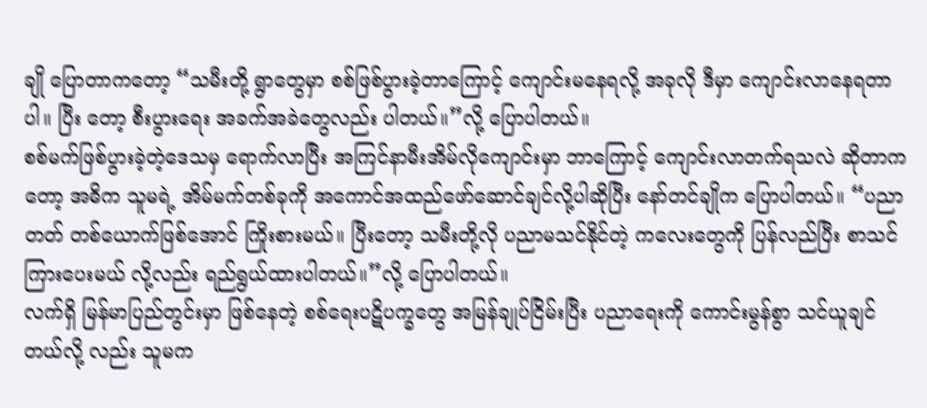ချို ပြောတာကတော့ “သမီးတို့ ရွာတွေမှာ စစ်ဖြစ်ပွားခဲ့တာကြောင့် ကျောင်းမနေရလို့ အခုလို ဒီမှာ ကျောင်းလာနေရတာပါ။ ပြီး တော့ စီးပွားရေး အခက်အခဲတွေလည်း ပါတယ်။”လို့ ပြောပါတယ်။
စစ်မက်ဖြစ်ပွားခဲ့တဲ့ဒေသမှ ရောက်လာပြီး အကြင်နာမီးအိမ်လိုကျောင်းမှာ ဘာကြောင့် ကျောင်းလာတက်ရသလဲ ဆိုတာက တော့ အဓိက သူမရဲ့ အိမ်မက်တစ်ခုကို အကောင်အထည်ဖော်ဆောင်ချင်လို့ပါဆိုပြီး နော်တင်ချိုက ပြောပါတယ်။ “ပညာတတ် တစ်ယောက်ဖြစ်အောင် ကြိုးစားမယ်။ ပြီးတော့ သမီးတို့လို ပညာမသင်နိုင်တဲ့ ကလေးတွေကို ပြန်လည်ပြီး စာသင်ကြားပေးမယ် လို့လည်း ရည်ရွယ်ထားပါတယ်။”လို့ ပြောပါတယ်။
လက်ရှိ မြန်မာပြည်တွင်းမှာ ဖြစ်နေတဲ့ စစ်ရေးပဋိပက္ခတွေ အမြန်ချုပ်ငြိမ်းပြီး ပညာရေးကို ကောင်းမွန်စွာ သင်ယူချင်တယ်လို့ လည်း သူမက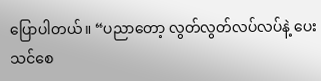ပြောပါတယ်။ “ပညာတော့ လွတ်လွတ်လပ်လပ်နဲ့ ပေးသင်စေ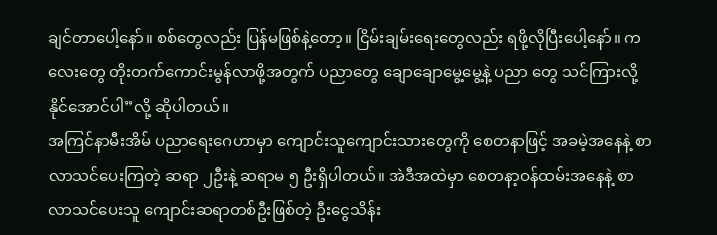ချင်တာပေါ့နော်။ စစ်တွေလည်း ပြန်မဖြစ်နဲ့တော့။ ငြိမ်းချမ်းရေးတွေလည်း ရဖို့လိုပြီးပေါ့နော်။ ကလေးတွေ တိုးတက်ကောင်းမွန်လာဖို့အတွက် ပညာတွေ ချောချောမွေ့မွေ့နဲ့ ပညာ တွေ သင်ကြားလို့နိုင်အောင်ပါ”လို့ ဆိုပါတယ်။
အကြင်နာမီးအိမ် ပညာရေးဂေဟာမှာ ကျောင်းသူကျောင်းသားတွေကို စေတနာဖြင့် အခမဲ့အနေနဲ့ စာလာသင်ပေးကြတဲ့ ဆရာ ၂ဦးနဲ့ ဆရာမ ၅ ဦးရှိပါတယ်။ အဲဒီအထဲမှာ စေတနာ့ဝန်ထမ်းအနေနဲ့ စာလာသင်ပေးသူ ကျောင်းဆရာတစ်ဦးဖြစ်တဲ့ ဦးငွေသိန်း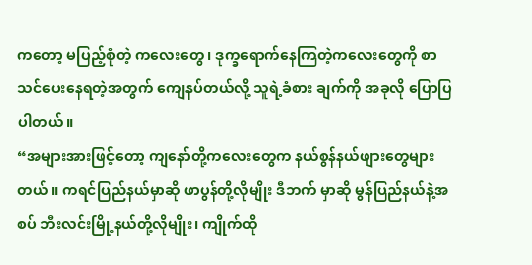ကတော့ မပြည့်စုံတဲ့ ကလေးတွေ၊ ဒုက္ခရောက်နေကြတဲ့ကလေးတွေကို စာသင်ပေးနေရတဲ့အတွက် ကျေနပ်တယ်လို့ သူရဲ့ခံစား ချက်ကို အခုလို ပြောပြပါတယ်။
“အများအားဖြင့်တော့ ကျနော်တို့ကလေးတွေက နယ်စွန်နယ်ဖျားတွေများတယ်။ ကရင်ပြည်နယ်မှာဆို ဖာပွန်တို့လိုမျိုး ဒီဘက် မှာဆို မွန်ပြည်နယ်နဲ့အစပ် ဘီးလင်းမြို့နယ်တို့လိုမျိုး၊ ကျိုက်ထို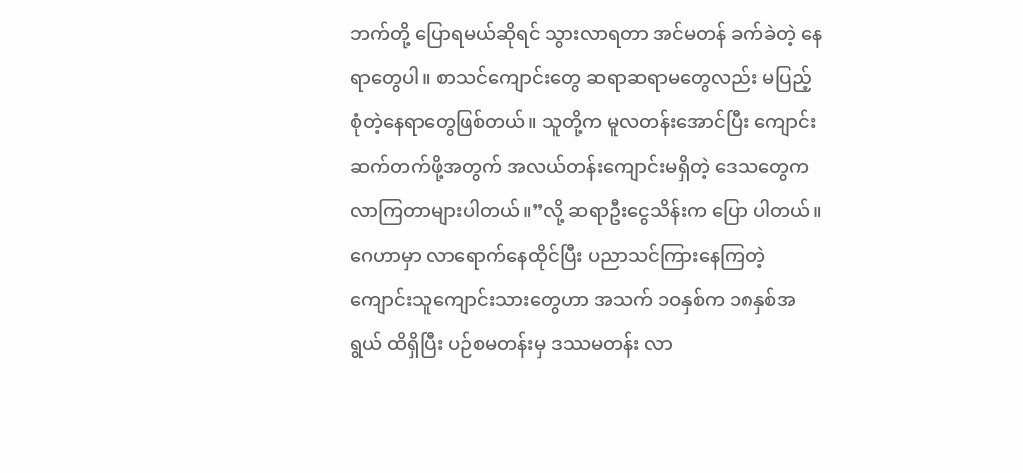ဘက်တို့ ပြောရမယ်ဆိုရင် သွားလာရတာ အင်မတန် ခက်ခဲတဲ့ နေရာတွေပါ။ စာသင်ကျောင်းတွေ ဆရာဆရာမတွေလည်း မပြည့်စုံတဲ့နေရာတွေဖြစ်တယ်။ သူတို့က မူလတန်းအောင်ပြီး ကျောင်းဆက်တက်ဖို့အတွက် အလယ်တန်းကျောင်းမရှိတဲ့ ဒေသတွေက လာကြတာများပါတယ်။”လို့ ဆရာဦးငွေသိန်းက ပြော ပါတယ်။
ဂေဟာမှာ လာရောက်နေထိုင်ပြီး ပညာသင်ကြားနေကြတဲ့ ကျောင်းသူကျောင်းသားတွေဟာ အသက် ၁ဝနှစ်က ၁၈နှစ်အရွယ် ထိရှိပြီး ပဉ်စမတန်းမှ ဒဿမတန်း လာ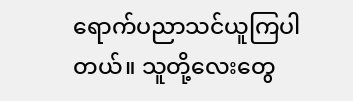ရောက်ပညာသင်ယူကြပါတယ်။ သူတို့လေးတွေ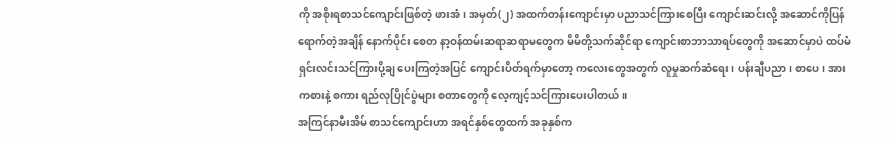ကို အစိုးရစာသင်ကျောင်းဖြစ်တဲ့ ဖားအံ၊ အမှတ်(၂) အထက်တန်းကျောင်းမှာ ပညာသင်ကြားစေပြီး ကျောင်းဆင်းလို့ အဆောင်ကိုပြန်ရောက်တဲ့အချိန် နောက်ပိုင်း စေတ နာ့ဝန်ထမ်းဆရာဆရာမတွေက မိမိတို့သက်ဆိုင်ရာ ကျောင်းစာဘာသာရပ်တွေကို အဆောင်မှာပဲ ထပ်မံ ရှင်းလင်းသင်ကြားပို့ချ ပေးကြတဲ့အပြင် ကျောင်းပိတ်ရက်မှာတော့ ကလေးတွေအတွက် လူမှုဆက်ဆံရေး၊ ပန်းချီပညာ၊ စာပေ၊ အားကစားနဲ့ စကား ရည်လုပြိုင်ပွဲများ စတာတွေကို လေ့ကျင့်သင်ကြားပေးပါတယ်။
အကြင်နာမီးအိမ် စာသင်ကျောင်းဟာ အရင်နှစ်တွေထက် အခုနှစ်က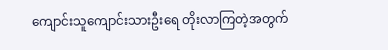ကျောင်းသူကျောင်းသားဦးရေ တိုးလာကြတဲ့အတွက်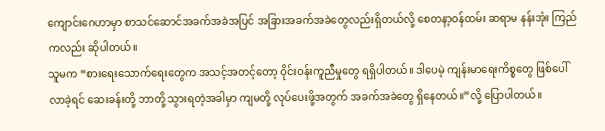ကျောင်းဂေဟာမှာ စာသင်ဆောင်အခက်အခဲအပြင် အခြားအခက်အခဲတွေလည်းရှိတယ်လို့ စေတနာ့ဝန်ထမ်း ဆရာမ နန်းအုံး ကြည်ကလည်း ဆိုပါတယ်။
သူမက “စားရေးသောက်ရေးတွေက အသင့်အတင့်တော့ ဝိုင်းဝန်းကူညီမှုတွေ ရရှိပါတယ်။ ဒါပေမဲ့ ကျန်းမာရေးကိစ္စတွေ ဖြစ်ပေါ် လာခဲ့ရင် ဆေးခန်းတို့ ဘာတို့ သွားရတဲ့အခါမှာ ကျမတို့ လုပ်ပေးဖို့အတွက် အခက်အခဲတွေ ရှိနေတယ်။”လို့ ပြောပါတယ်။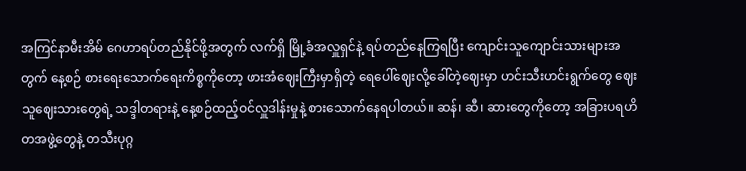အကြင်နာမီးအိမ် ဂေဟာရပ်တည်နိုင်ဖို့အတွက် လက်ရှိ မြို့ခံအလှူရှင်နဲ့ ရပ်တည်နေကြရပြီး ကျောင်းသူကျောင်းသားများအ တွက် နေ့စဉ် စားရေးသောက်ရေးကိစ္စကိုတော့ ဖားအံဈေးကြီးမှာရှိတဲ့ ရေပေါ်ဈေးလို့ခေါ်တဲ့ဈေးမှာ ဟင်းသီးဟင်းရွက်တွေ ဈေး သူဈေးသားတွေရဲ့ သဒ္ဒါတရားနဲ့ နေ့စဉ်ထည့်ဝင်လှူဒါန်းမှုနဲ့ စားသောက်နေရပါတယ်။ ဆန်၊ ဆီ၊ ဆားတွေကိုတော့ အခြားပရဟိ တအဖွဲ့တွေနဲ့ တသီးပုဂ္ဂ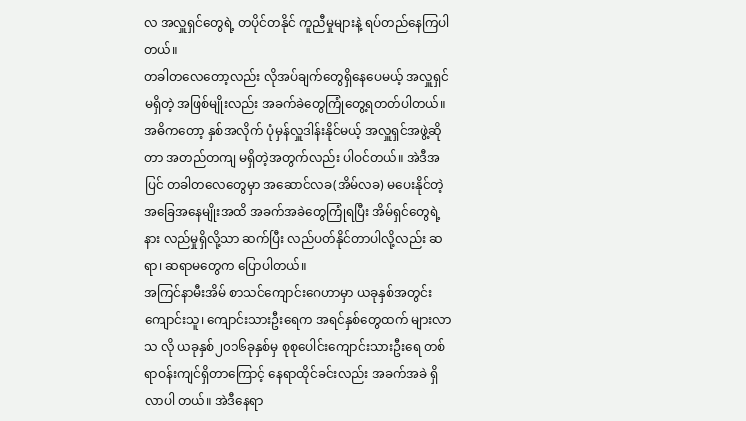လ အလှူရှင်တွေရဲ့ တပိုင်တနိုင် ကူညီမှုများနဲ့ ရပ်တည်နေကြပါတယ်။
တခါတလေတော့လည်း လိုအပ်ချက်တွေရှိနေပေမယ့် အလှူရှင်မရှိတဲ့ အဖြစ်မျိုးလည်း အခက်ခဲတွေကြုံတွေ့ရတတ်ပါတယ်။ အဓိကတော့ နှစ်အလိုက် ပုံမှန်လှူဒါန်းနိုင်မယ့် အလှူရှင်အဖွဲ့ဆိုတာ အတည်တကျ မရှိတဲ့အတွက်လည်း ပါဝင်တယ်။ အဲဒီအပြင် တခါတလေတွေမှာ အဆောင်လခ(အိမ်လခ) မပေးနိုင်တဲ့အခြေအနေမျိုးအထိ အခက်အခဲတွေကြုံရပြီး အိမ်ရှင်တွေရဲ့ နား လည်မှုရှိလို့သာ ဆက်ပြီး လည်ပတ်နိုင်တာပါလို့လည်း ဆရာ၊ ဆရာမတွေက ပြောပါတယ်။
အကြင်နာမီးအိမ် စာသင်ကျောင်းဂေဟာမှာ ယခုနှစ်အတွင်း ကျောင်းသူ၊ ကျောင်းသားဦးရေက အရင်နှစ်တွေထက် များလာသ လို ယခုနှစ်၂၀၁၆ခုနှစ်မှ စုစုပေါင်းကျောင်းသားဦးရေ တစ်ရာဝန်းကျင်ရှိတာကြောင့် နေရာထိုင်ခင်းလည်း အခက်အခဲ ရှိလာပါ တယ်။ အဲဒီနေရာ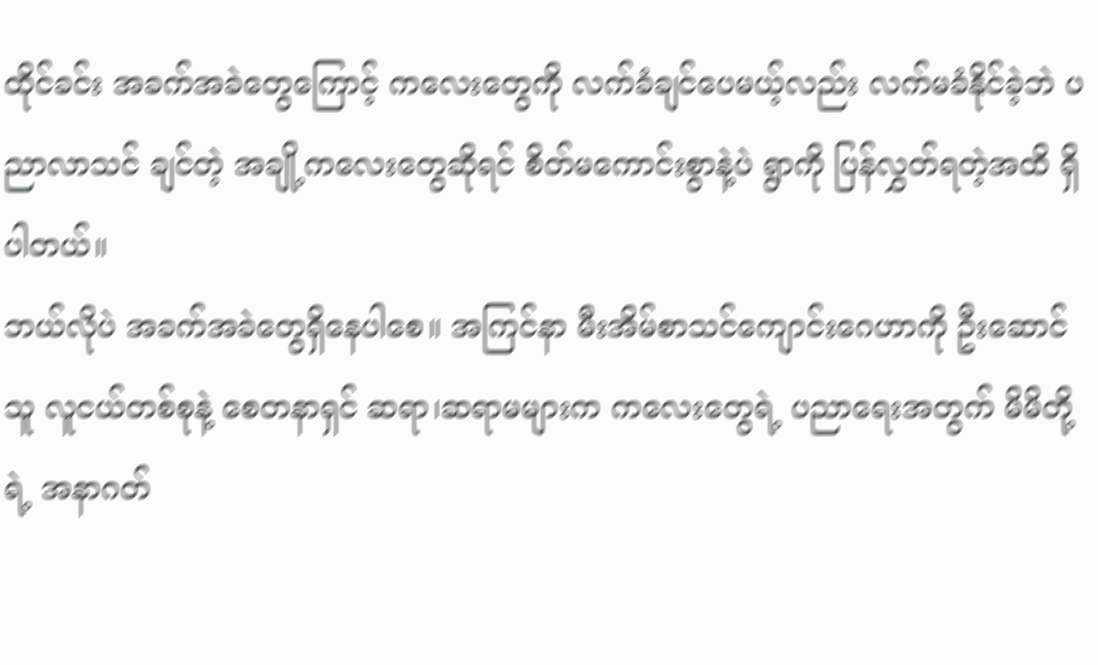ထိုင်ခင်း အခက်အခဲတွေကြောင့် ကလေးတွေကို လက်ခံချင်ပေမယ့်လည်း လက်မခံနိုင်ခဲ့ဘဲ ပညာလာသင် ချင်တဲ့ အချို့ကလေးတွေဆိုရင် စိတ်မကောင်းစွာနဲ့ပဲ ရွာကို ပြန်လွှတ်ရတဲ့အထိ ရှိပါတယ်။
ဘယ်လိုပဲ အခက်အခဲတွေရှိနေပါစေ။ အကြင်နာ မီးအိမ်စာသင်ကျောင်းဂေဟာကို ဦးဆောင်သူ လူငယ်တစ်စုနဲ့ စေတနာရှင် ဆရာ၊ဆရာမများက ကလေးတွေရဲ့ ပညာရေးအတွက် မိမိတို့ရဲ့ အနာဂတ်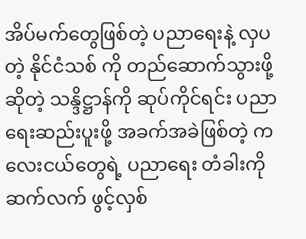အိပ်မက်တွေဖြစ်တဲ့ ပညာရေးနဲ့ လှပတဲ့ နိုင်ငံသစ် ကို တည်ဆောက်သွားဖို့ဆိုတဲ့ သန္ဒိဋ္ဌာန်ကို ဆုပ်ကိုင်ရင်း ပညာရေးဆည်းပူးဖို့ အခက်အခဲဖြစ်တဲ့ ကလေးငယ်တွေရဲ့ ပညာရေး တံခါးကို ဆက်လက် ဖွင့်လှစ်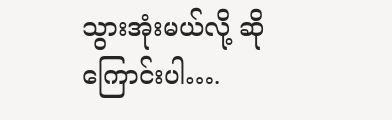သွားအုံးမယ်လို့ ဆိုကြောင်းပါ….